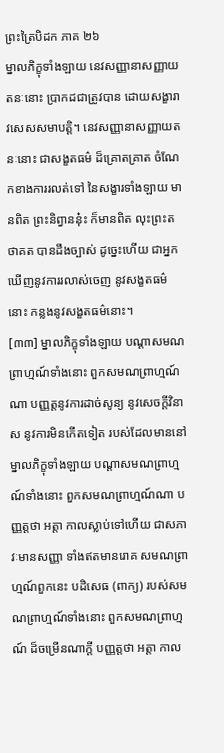ព្រះត្រៃបិដក ភាគ ២៦
ម្នាលភិក្ខុទាំងឡាយ នេវសញ្ញានាសញ្ញាយតនៈនោះ ប្រាកដជាត្រូវបាន ដោយសង្ខារាវសេសសមាបត្តិ។ នេវសញ្ញានាសញ្ញាយតនៈនោះ ជាសង្ខតធម៌ ដ៏គ្រោតគ្រាត ចំណែកខាងការរលត់ទៅ នៃសង្ខារទាំងឡាយ មានពិត ព្រះនិព្វាននុ៎ះ ក៏មានពិត លុះព្រះតថាគត បានដឹងច្បាស់ ដូច្នេះហើយ ជាអ្នកឃើញនូវការរលាស់ចេញ នូវសង្ខតធម៌នោះ កន្លងនូវសង្ខតធម៌នោះ។
[៣៣] ម្នាលភិក្ខុទាំងឡាយ បណ្តាសមណព្រាហ្មណ៍ទាំងនោះ ពួកសមណព្រាហ្មណ៍ណា បញ្ញត្តនូវការដាច់សូន្យ នូវសេចក្តីវិនាស នូវការមិនកើតទៀត របស់ដែលមាននៅ ម្នាលភិក្ខុទាំងឡាយ បណ្តាសមណព្រាហ្មណ៍ទាំងនោះ ពួកសមណព្រាហ្មណ៍ណា បញ្ញត្តថា អត្តា កាលស្លាប់ទៅហើយ ជាសភាវៈមានសញ្ញា ទាំងឥតមានរោគ សមណព្រាហ្មណ៍ពួកនេះ បដិសេធ (ពាក្យ) របស់សមណព្រាហ្មណ៍ទាំងនោះ ពួកសមណព្រាហ្មណ៍ ដ៏ចម្រើនណាក្តី បញ្ញត្តថា អត្តា កាល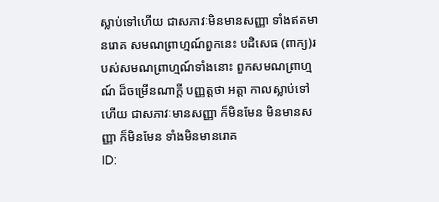ស្លាប់ទៅហើយ ជាសភាវៈមិនមានសញ្ញា ទាំងឥតមានរោគ សមណព្រាហ្មណ៍ពួកនេះ បដិសេធ (ពាក្យ)របស់សមណព្រាហ្មណ៍ទាំងនោះ ពួកសមណព្រាហ្មណ៍ ដ៏ចម្រើនណាក្តី បញ្ញត្តថា អត្តា កាលស្លាប់ទៅហើយ ជាសភាវៈមានសញ្ញា ក៏មិនមែន មិនមានសញ្ញា ក៏មិនមែន ទាំងមិនមានរោគ
ID: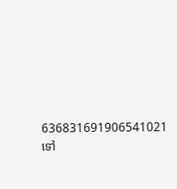636831691906541021
ទៅ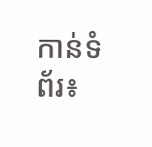កាន់ទំព័រ៖